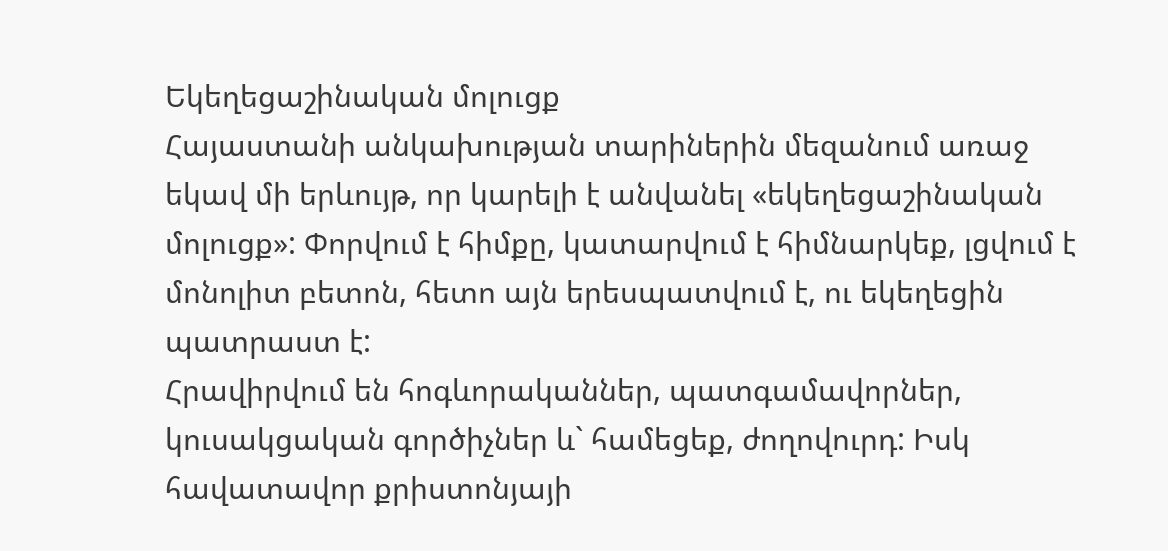Եկեղեցաշինական մոլուցք
Հայաստանի անկախության տարիներին մեզանում առաջ եկավ մի երևույթ, որ կարելի է անվանել «եկեղեցաշինական մոլուցք»: Փորվում է հիմքը, կատարվում է հիմնարկեք, լցվում է մոնոլիտ բետոն, հետո այն երեսպատվում է, ու եկեղեցին պատրաստ է:
Հրավիրվում են հոգևորականներ, պատգամավորներ, կուսակցական գործիչներ և` համեցեք, ժողովուրդ: Իսկ հավատավոր քրիստոնյայի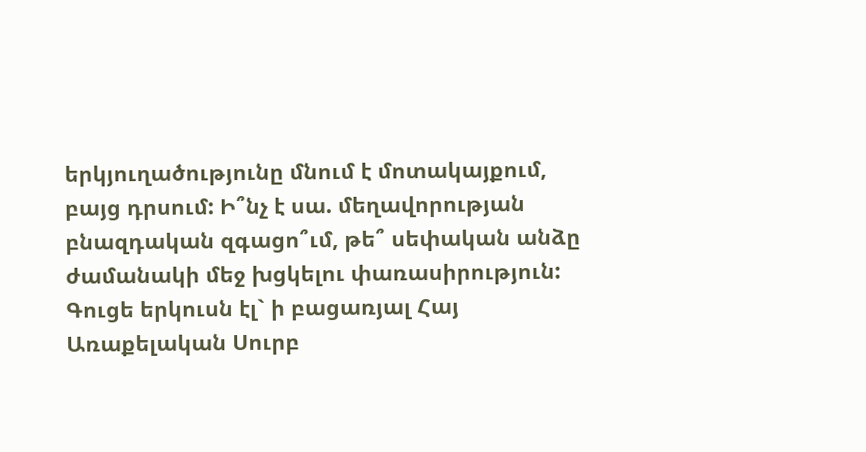երկյուղածությունը մնում է մոտակայքում, բայց դրսում: Ի՞նչ է սա. մեղավորության բնազդական զգացո՞ւմ, թե՞ սեփական անձը ժամանակի մեջ խցկելու փառասիրություն: Գուցե երկուսն էլ` ի բացառյալ Հայ Առաքելական Սուրբ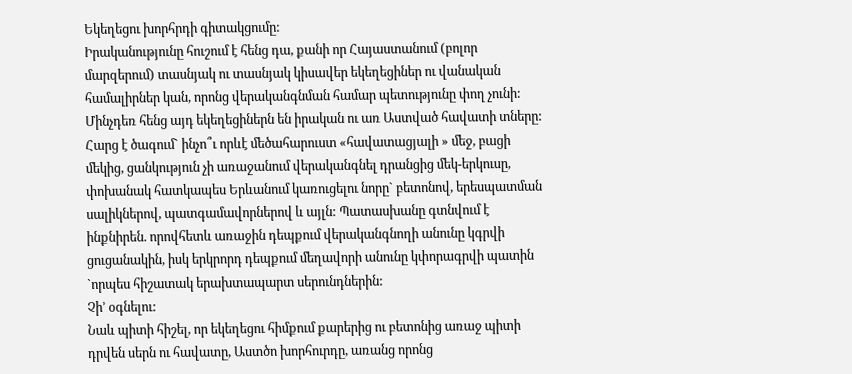Եկեղեցու խորհրդի գիտակցումը:
Իրականությունը հուշում է հենց դա, քանի որ Հայաստանում (բոլոր մարզերում) տասնյակ ու տասնյակ կիսավեր եկեղեցիներ ու վանական համալիրներ կան, որոնց վերականգնման համար պետությունը փող չունի:
Մինչդեռ հենց այդ եկեղեցիներն են իրական ու առ Աստված հավատի տները: Հարց է ծագում` ինչո՞ւ որևէ մեծահարուստ «հավատացյալի » մեջ, բացի մեկից, ցանկություն չի առաջանում վերականգնել դրանցից մեկ-երկուսը, փոխանակ հատկապես Երևանում կառուցելու նորը` բետոնով, երեսպատման սալիկներով, պատգամավորներով և այլն: Պատասխանը գտնվում է ինքնիրեն. որովհետև առաջին դեպքում վերականգնողի անունը կգրվի ցուցանակին, իսկ երկրորդ դեպքում մեղավորի անունը կփորագրվի պատին `որպես հիշատակ երախտապարտ սերունդներին:
Չի’ օգնելու:
Նաև պիտի հիշել, որ եկեղեցու հիմքում քարերից ու բետոնից առաջ պիտի դրվեն սերն ու հավատը, Աստծո խորհուրդը, առանց որոնց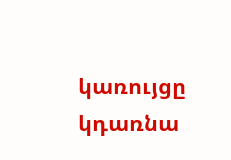կառույցը կդառնա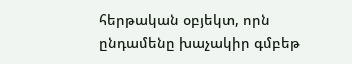հերթական օբյեկտ, որն ընդամենը խաչակիր գմբեթ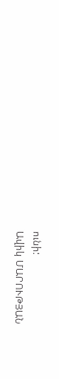ունի:
Ավիկ ՄԱՐՈՒԹՅԱՆ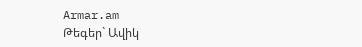Armar.am
Թեգեր` Ավիկ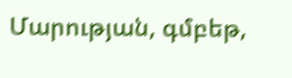Մարության, գմբեթ,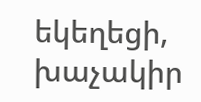եկեղեցի, խաչակիր